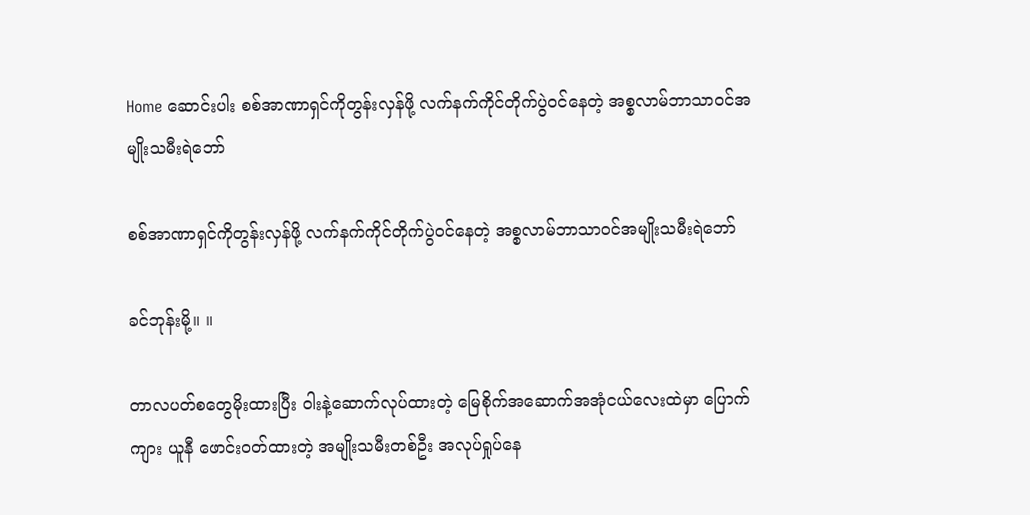Home ဆောင်းပါး စစ်အာဏာရှင်ကိုတွန်းလှန်ဖို့ လက်နက်ကိုင်တိုက်ပွဲဝင်နေတဲ့ အစ္စလာမ်ဘာသာဝင်အမျိုးသမီးရဲဘော်

စစ်အာဏာရှင်ကိုတွန်းလှန်ဖို့ လက်နက်ကိုင်တိုက်ပွဲဝင်နေတဲ့ အစ္စလာမ်ဘာသာဝင်အမျိုးသမီးရဲဘော်

ခင်ဘုန်းမို့။ ။

တာလပတ်စတွေမိုးထားပြီး ဝါးနဲ့ဆောက်လုပ်ထားတဲ့ မြေစိုက်အဆောက်အအုံငယ်လေးထဲမှာ ပြောက်ကျား ယူနီ ဖောင်းဝတ်ထားတဲ့ အမျိုးသမီးတစ်ဦး အလုပ်ရှုပ်နေ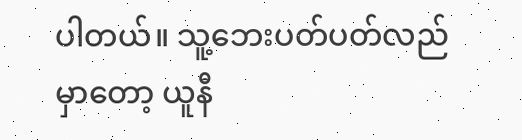ပါတယ်။ သူ့ဘေးပတ်ပတ်လည်မှာတော့ ယူနီ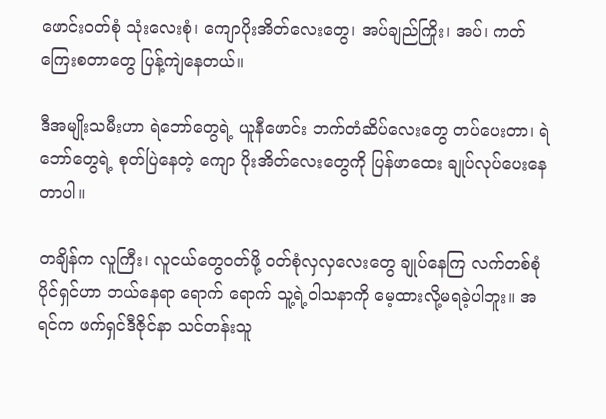ဖောင်းဝတ်စုံ သုံးလေးစုံ၊ ကျောပိုးအိတ်လေးတွေ၊ အပ်ချည်ကြိုး၊ အပ်၊ ကတ်ကြေးစတာတွေ ပြန့်ကျဲနေတယ်။

ဒီအမျိုးသမီးဟာ ရဲဘော်တွေရဲ့ ယူနီဖောင်း ဘက်တံဆိပ်လေးတွေ တပ်ပေးတာ၊ ရဲဘော်တွေရဲ့ စုတ်ပြဲနေတဲ့ ကျော ပိုးအိတ်လေးတွေကို ပြန်ဖာထေး ချုပ်လုပ်ပေးနေတာပါ။

တချိန်က လူကြီး၊ လူငယ်တွေဝတ်ဖို့ ဝတ်စုံလှလှလေးတွေ ချုပ်နေကြ လက်တစ်စုံပိုင်ရှင်ဟာ ဘယ်နေရာ ရောက် ရောက် သူ့ရဲ့ဝါသနာကို မေ့ထားလို့မရခဲ့ပါဘူး။ အရင်က ဖက်ရှင်ဒီဇိုင်နာ သင်တန်းသူ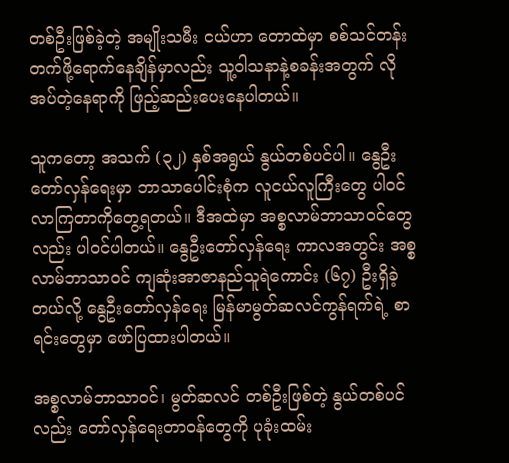တစ်ဦးဖြစ်ခဲ့တဲ့ အမျိုးသမီး ငယ်ဟာ တောထဲမှာ စစ်သင်တန်းတက်ဖို့ရောက်နေချိန်မှာလည်း သူ့ဝါသနာနဲ့စခန်းအတွက် လိုအပ်တဲ့နေရာကို ဖြည့်ဆည်းပေးနေပါတယ်။

သူကတော့ အသက် (၃၂) နှစ်အရွယ် နွယ်တစ်ပင်ပါ။ နွေဦးတော်လှန်ရေးမှာ ဘာသာပေါင်းစုံက လူငယ်လူကြီးတွေ ပါဝင်လာကြတာကိုတွေ့ရတယ်။ ဒီအထဲမှာ အစ္စလာမ်ဘာသာဝင်တွေလည်း ပါဝင်ပါတယ်။ နွေဦးတော်လှန်ရေး ကာလအတွင်း အစ္စလာမ်ဘာသာဝင် ကျဆုံးအာဇာနည်သူရဲကောင်း (၆၇) ဦးရှိခဲ့တယ်လို့ နွေဦးတော်လှန်ရေး မြန်မာမွတ်ဆလင်ကွန်ရက်ရဲ့ စာရင်းတွေမှာ ဖော်ပြထားပါတယ်။

အစ္စလာမ်ဘာသာဝင်၊ မွတ်ဆလင် တစ်ဦးဖြစ်တဲ့ နွယ်တစ်ပင်လည်း တော်လှန်ရေးတာဝန်တွေကို ပုခုံးထမ်း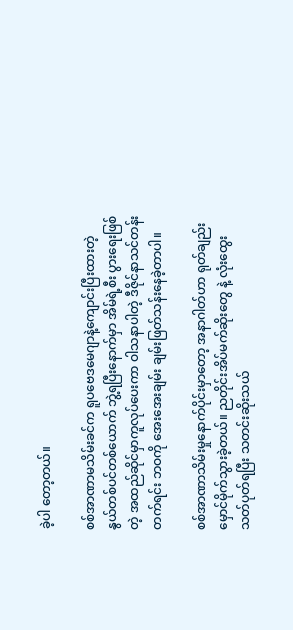ခဲ့ပါ တော့တယ်။

စစ်အာဏာမသိမ်းခင်က ရူပဗေဒမေဂျာနဲ့ကျောင်းပြီးထားတဲ့ နွယ်တစ်ပင်တစ်ယောက် ဘွဲ့ရပြီးနောက်မှာ အိမ်ရဲ့စီး ပွားရေးဖြစ်တဲ့ အထည်ဆိုင်မှာကူလုပ်ပေးကာ ဝါသနာပါတဲ့ ဒီဇိုင်နာသင်တန်းတက်ရင်း ဘဝကို အေးအေးချမ်း ချမ်းဖြတ်သန်းနေခဲ့တာပါ။

စစ်အာဏာသိမ်းမှုနောက်ပိုင်းမှာတော့ အနာဂါတ်ဟာ ရုတ်ချည်းမှောင်မိုက်သွားခဲ့တယ်။ ညတိုင်းအိပ်မက်ဆိုးတွေ နဲ့ လုံးထွေးသတ်ပုတ်ရပြီး သတင်းဆိုးသယ်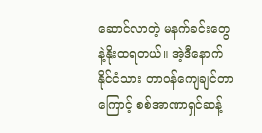ဆောင်လာတဲ့ မနက်ခင်းတွေနဲ့နိုးထရတယ်။ အဲ့ဒီနောက် နိုင်ငံသား တာဝန်ကျေချင်တာကြောင့် စစ်အာဏာရှင်ဆန့်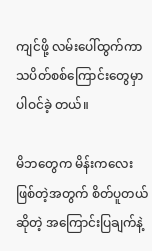ကျင်ဖို့ လမ်းပေါ်ထွက်ကာ သပိတ်စစ်ကြောင်းတွေမှာ ပါဝင်ခဲ့ တယ်။

မိဘတွေက မိန်းကလေးဖြစ်တဲ့အတွက် စိတ်ပူတယ်ဆိုတဲ့ အကြောင်းပြချက်နဲ့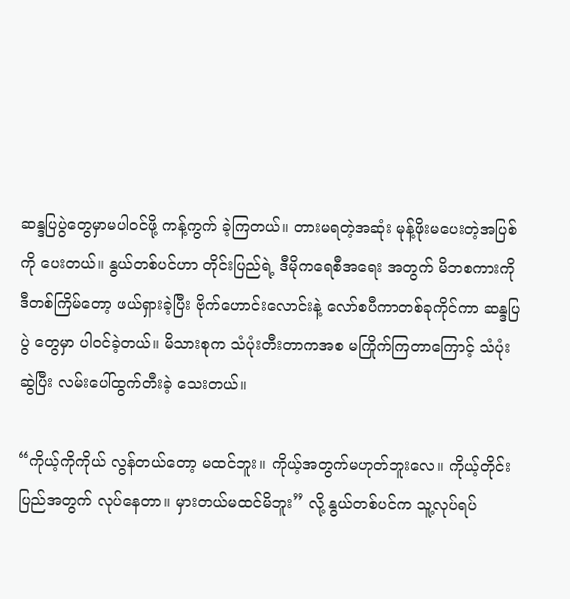ဆန္ဒပြပွဲတွေမှာမပါဝင်ဖို့ ကန့်ကွက် ခဲ့ကြတယ်။ တားမရတဲ့အဆုံး မုန့်ဖိုးမပေးတဲ့အပြစ်ကို ပေးတယ်။ နွယ်တစ်ပင်ဟာ တိုင်းပြည်ရဲ့ ဒီမိုကရေစီအရေး အတွက် မိဘစကားကို ဒီတစ်ကြိမ်တော့ ဖယ်ရှားခဲ့ပြီး ဗိုက်ဟောင်းလောင်းနဲ့ လော်စပီကာတစ်ခုကိုင်ကာ ဆန္ဒပြပွဲ တွေမှာ ပါဝင်ခဲ့တယ်။ မိသားစုက သံပုံးတီးတာကအစ မကြိုက်ကြတာကြောင့် သံပုံးဆွဲပြီး လမ်းပေါ်ထွက်တီးခဲ့ သေးတယ်။

“ကိုယ့်ကိုကိုယ် လွန်တယ်တော့ မထင်ဘူး။ ကိုယ့်အတွက်မဟုတ်ဘူးလေ။ ကိုယ့်တိုင်းပြည်အတွက် လုပ်နေတာ။ မှားတယ်မထင်မိဘူး” လို့ နွယ်တစ်ပင်က သူ့လုပ်ရပ်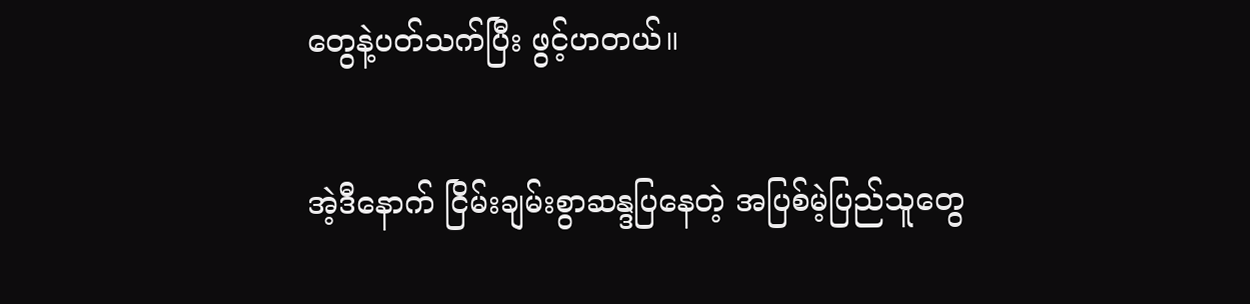တွေနဲ့ပတ်သက်ပြီး ဖွင့်ဟတယ်။

အဲ့ဒီနောက် ငြိမ်းချမ်းစွာဆန္ဒပြနေတဲ့ အပြစ်မဲ့ပြည်သူတွေ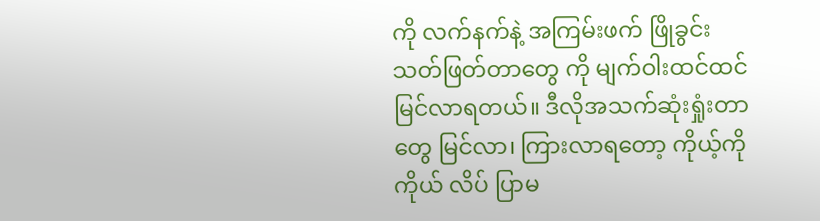ကို လက်နက်နဲ့ အကြမ်းဖက် ဖြိုခွင်းသတ်ဖြတ်တာတွေ ကို မျက်ဝါးထင်ထင်မြင်လာရတယ်။ ဒီလိုအသက်ဆုံးရှုံးတာတွေ မြင်လာ၊ ကြားလာရတော့ ကိုယ့်ကိုကိုယ် လိပ် ပြာမ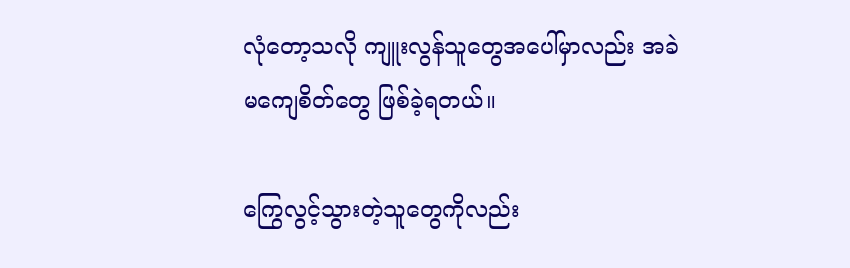လုံတော့သလို ကျူးလွန်သူတွေအပေါ်မှာလည်း အခဲမကျေစိတ်တွေ ဖြစ်ခဲ့ရတယ်။

ကြွေလွင့်သွားတဲ့သူတွေကိုလည်း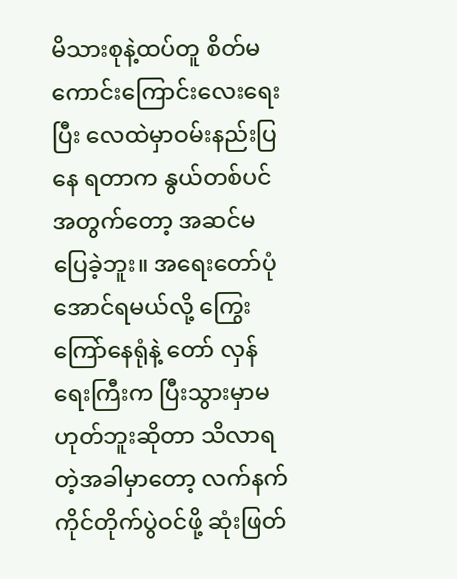မိသားစုနဲ့ထပ်တူ စိတ်မကောင်းကြောင်းလေးရေးပြီး လေထဲမှာဝမ်းနည်းပြနေ ရတာက နွယ်တစ်ပင်အတွက်တော့ အဆင်မပြေခဲ့ဘူး။ အရေးတော်ပုံအောင်ရမယ်လို့ ကြွေးကြော်နေရုံနဲ့ တော် လှန်ရေးကြီးက ပြီးသွားမှာမဟုတ်ဘူးဆိုတာ သိလာရတဲ့အခါမှာတော့ လက်နက်ကိုင်တိုက်ပွဲဝင်ဖို့ ဆုံးဖြတ်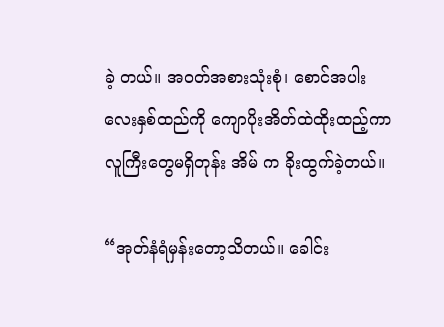ခဲ့ တယ်။ အဝတ်အစားသုံးစုံ၊ စောင်အပါးလေးနှစ်ထည်ကို ကျောပိုးအိတ်ထဲထိုးထည့်ကာ လူကြီးတွေမရှိတုန်း အိမ် က ခိုးထွက်ခဲ့တယ်။

“အုတ်နံရံမှန်းတော့သိတယ်။ ခေါင်း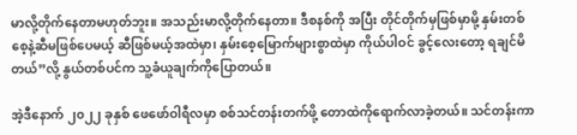မာလို့တိုက်နေတာမဟုတ်ဘူး။ အသည်းမာလို့တိုက်နေတာ။ ဒီစနစ်ကို အပြီး တိုင်တိုက်မှဖြစ်မှာမို့ နှမ်းတစ်စေ့နဲ့ဆီမဖြစ်ပေမယ့် ဆီဖြစ်မယ့်အထဲမှာ၊ နှမ်းစေ့မြောက်များစွာထဲမှာ ကိုယ်ပါဝင် ခွင့်လေးတော့ ရချင်မိတယ်”လို့ နွယ်တစ်ပင်က သူ့ခံယူချက်ကိုပြောတယ်။

အဲ့ဒီနောက် ၂၀၂၂ ခုနှစ် ဖေဖော်ဝါရီလမှာ စစ်သင်တန်းတက်ဖို့ တောထဲကိုရောက်လာခဲ့တယ်။ သင်တန်းကာ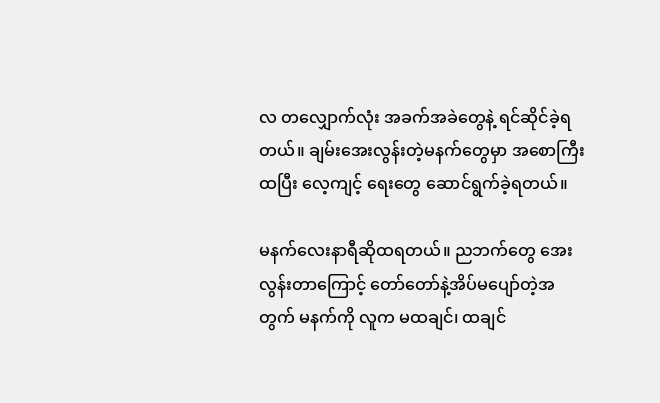လ တလျှောက်လုံး အခက်အခဲတွေနဲ့ ရင်ဆိုင်ခဲ့ရတယ်။ ချမ်းအေးလွန်းတဲ့မနက်တွေမှာ အစောကြီးထပြီး လေ့ကျင့် ရေးတွေ ဆောင်ရွက်ခဲ့ရတယ်။

မနက်လေးနာရီဆိုထရတယ်။ ညဘက်တွေ အေးလွန်းတာကြောင့် တော်တော်နဲ့အိပ်မပျော်တဲ့အတွက် မနက်ကို လူက မထချင်၊ ထချင်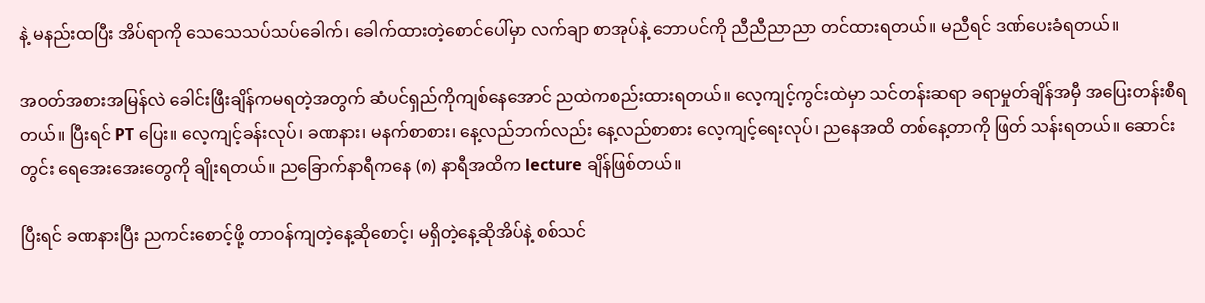နဲ့ မနည်းထပြီး အိပ်ရာကို သေသေသပ်သပ်ခေါက်၊ ခေါက်ထားတဲ့စောင်ပေါ်မှာ လက်ချာ စာအုပ်နဲ့ ဘောပင်ကို ညီညီညာညာ တင်ထားရတယ်။ မညီရင် ဒဏ်ပေးခံရတယ်။

အဝတ်အစားအမြန်လဲ ခေါင်းဖြီးချိန်ကမရတဲ့အတွက် ဆံပင်ရှည်ကိုကျစ်နေအောင် ညထဲကစည်းထားရတယ်။ လေ့ကျင့်ကွင်းထဲမှာ သင်တန်းဆရာ ခရာမှုတ်ချိန်အမှီ အပြေးတန်းစီရတယ်။ ပြီးရင် PT ပြေး။ လေ့ကျင့်ခန်းလုပ်၊ ခဏနား၊ မနက်စာစား၊ နေ့လည်ဘက်လည်း နေ့လည်စာစား လေ့ကျင့်ရေးလုပ်၊ ညနေအထိ တစ်နေ့တာကို ဖြတ် သန်းရတယ်။ ဆောင်းတွင်း ရေအေးအေးတွေကို ချိုးရတယ်။ ညခြောက်နာရီကနေ (၈) နာရီအထိက lecture ချိန်ဖြစ်တယ်။

ပြီးရင် ခဏနားပြီး ညကင်းစောင့်ဖို့ တာဝန်ကျတဲ့နေ့ဆိုစောင့်၊ မရှိတဲ့နေ့ဆိုအိပ်နဲ့ စစ်သင်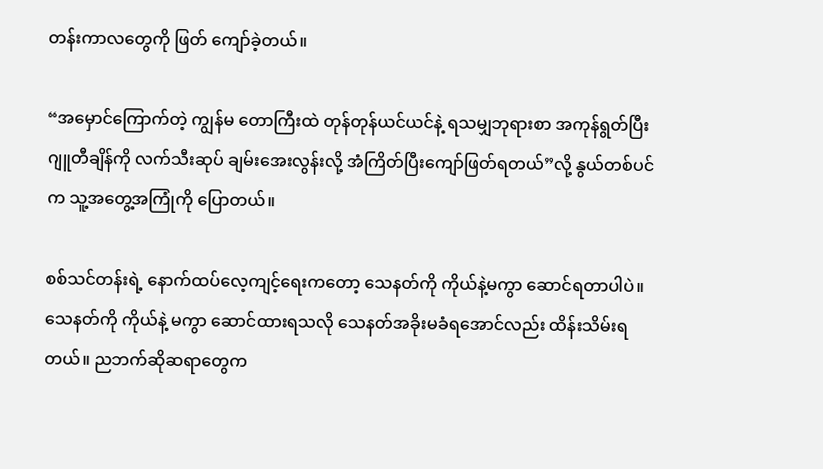တန်းကာလတွေကို ဖြတ် ကျော်ခဲ့တယ်။

“အမှောင်ကြောက်တဲ့ ကျွန်မ တောကြီးထဲ တုန်တုန်ယင်ယင်နဲ့ ရသမျှဘုရားစာ အကုန်ရွတ်ပြီး ဂျူတီချိန်ကို လက်သီးဆုပ် ချမ်းအေးလွန်းလို့ အံကြိတ်ပြီးကျော်ဖြတ်ရတယ်”လို့ နွယ်တစ်ပင်က သူ့အတွေ့အကြုံကို ပြောတယ်။

စစ်သင်တန်းရဲ့ နောက်ထပ်လေ့ကျင့်ရေးကတော့ သေနတ်ကို ကိုယ်နဲ့မကွာ ဆောင်ရတာပါပဲ။ သေနတ်ကို ကိုယ်နဲ့ မကွာ ဆောင်ထားရသလို သေနတ်အခိုးမခံရအောင်လည်း ထိန်းသိမ်းရတယ်။ ညဘက်ဆိုဆရာတွေက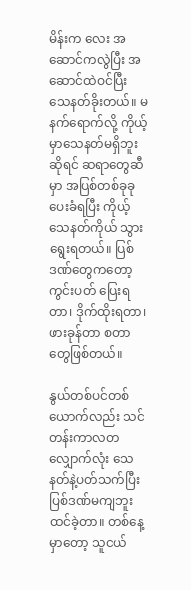မိန်းက လေး အဆောင်ကလွဲပြီး အဆောင်ထဲဝင်ပြီး သေနတ်ခိုးတယ်။ မနက်ရောက်လို့ ကိုယ့်မှာသေနတ်မရှိဘူးဆိုရင် ဆရာတွေဆီမှာ အပြစ်တစ်ခုခုပေးခံရပြီး ကိုယ့်သေနတ်ကိုယ် သွားရွေးရတယ်။ ပြစ်ဒဏ်တွေကတော့ ကွင်းပတ် ပြေးရတာ၊ ဒိုက်ထိုးရတာ၊ ဖားခုန်တာ စတာတွေဖြစ်တယ်။

နွယ်တစ်ပင်တစ်ယောက်လည်း သင်တန်းကာလတလျှောက်လုံး သေနတ်နဲ့ပတ်သက်ပြီး ပြစ်ဒဏ်မကျဘူး ထင်ခဲ့တာ။ တစ်နေ့မှာတော့ သူငယ်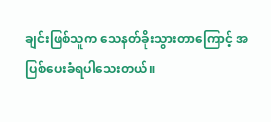ချင်းဖြစ်သူက သေနတ်ခိုးသွားတာကြောင့် အပြစ်ပေးခံရပါသေးတယ်။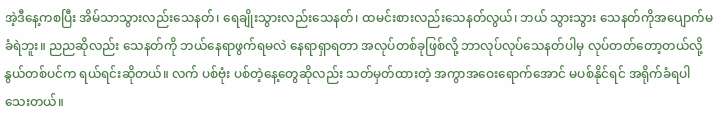အဲ့ဒီနေ့ကစပြီး အိမ်သာသွားလည်းသေနတ်၊ ရေချိုးသွားလည်းသေနတ်၊ ထမင်းစားလည်းသေနတ်လွယ်၊ ဘယ် သွားသွား သေနတ်ကိုအပျောက်မခံရဲဘူး။ ညညဆိုလည်း သေနတ်ကို ဘယ်နေရာဖွက်ရမလဲ နေရာရှာရတာ အလုပ်တစ်ခုဖြစ်လို့ ဘာလုပ်လုပ်သေနတ်ပါမှ လုပ်တတ်တော့တယ်လို့ နွယ်တစ်ပင်က ရယ်ရင်းဆိုတယ်။ လက် ပစ်ဗုံး ပစ်တဲ့နေ့တွေဆိုလည်း သတ်မှတ်ထားတဲ့ အကွာအဝေးရောက်အောင် မပစ်နိုင်ရင် အရိုက်ခံရပါသေးတယ်။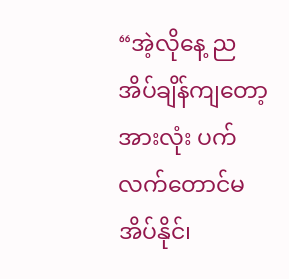“အဲ့လိုနေ့ ညအိပ်ချိန်ကျတော့ အားလုံး ပက်လက်တောင်မအိပ်နိုင်၊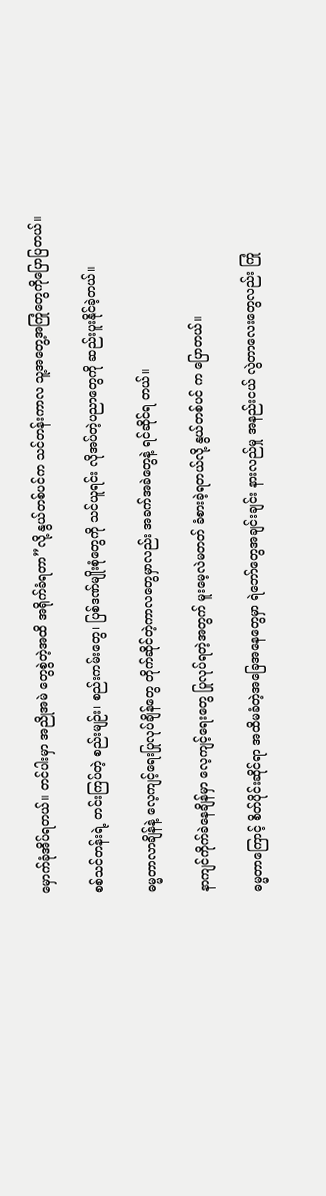မှောက်ခုံအိပ်ရတယ်။ တင်ပါးမှာ အညိုအမဲ တွေစွဲတဲ့အထိ အရိုက်ခံရတာ”လို့ နွယ်တစ်ပင်က သင်တန်းကာလ သူ့အတွေ့အကြုံတွေကိုပြောပြတယ်။

စစ်သင်တန်းရဲ့ တင်းကြပ်တဲ့ စည်းမျဉ်း၊ စည်းကမ်းတွေ၊ ပြစ်ဒဏ်မျိုးစုံတွေကို သင်ယူရင်း လိုအပ်တဲ့ပညာတွေကို ဆည်းပူးနိုင်ခဲ့တယ်။

ဓမ္မတာလာချိန်နဲ့ လေ့ကျင့်ရေးပြုလုပ်ချိန်တွေ တိုက်ဆိုင်တဲ့ကာလတွေမှာလည်း အခက်အခဲတွေနဲ့ ရင်ဆိုင်ရ တယ်။

နာကျင်ကိုက်ခဲနေချိန်မှာ လေ့ကျင့်ရေးတွေ ပြုလုပ်ရတဲ့အတွက် မူးမေ့လဲမတတ် ခံစားခဲ့ရတယ်လို့ နွယ်တစ်ပင် က ပြောတယ်။

ဓမ္မတာကြောင့် စိတ်ပိုင်းဆိုင်ရာ အထိမခံတဲ့အခြေအနေတွေမှာ ရဲဘော်တွေအချင်းချင်း နားလည်မှု အနည်းငယ် လွဲတာလေးတွေလည်း ကြုံ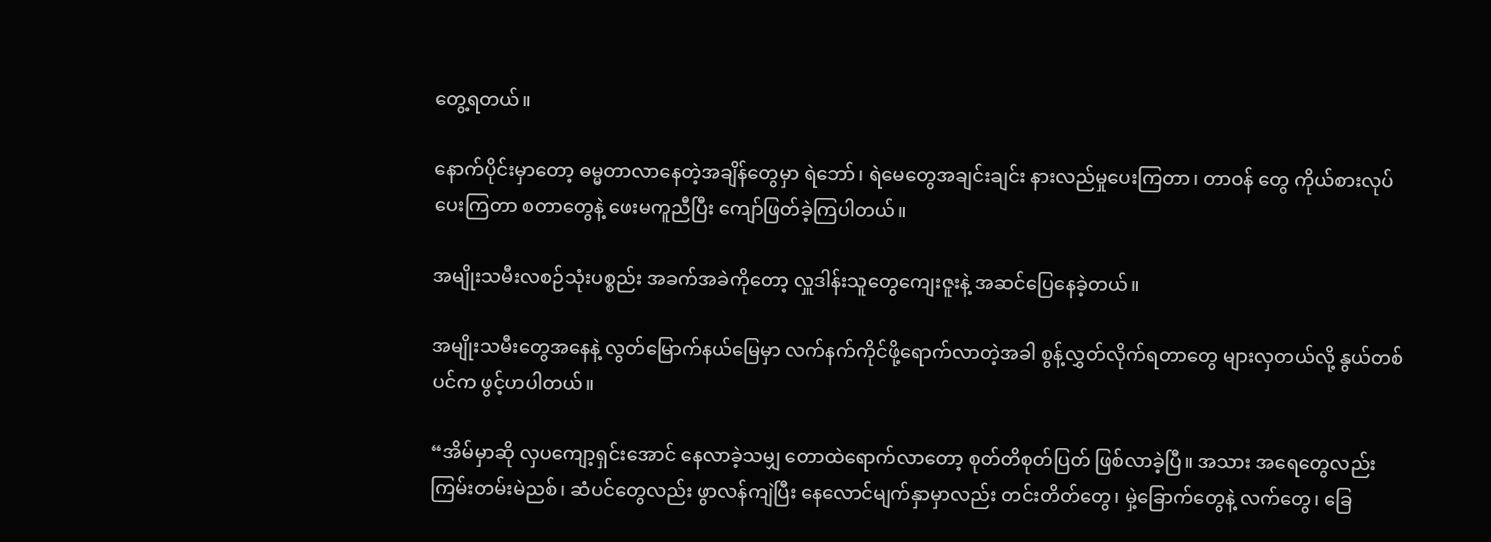တွေ့ရတယ်။

နောက်ပိုင်းမှာတော့ ဓမ္မတာလာနေတဲ့အချိန်တွေမှာ ရဲဘော်၊ ရဲမေတွေအချင်းချင်း နားလည်မှုပေးကြတာ၊ တာဝန် တွေ ကိုယ်စားလုပ်ပေးကြတာ စတာတွေနဲ့ ဖေးမကူညီပြီး ကျော်ဖြတ်ခဲ့ကြပါတယ်။

အမျိုးသမီးလစဉ်သုံးပစ္စည်း အခက်အခဲကိုတော့ လှူဒါန်းသူတွေကျေးဇူးနဲ့ အဆင်ပြေနေခဲ့တယ်။

အမျိုးသမီးတွေအနေနဲ့ လွတ်မြောက်နယ်မြေမှာ လက်နက်ကိုင်ဖို့ရောက်လာတဲ့အခါ စွန့်လွှတ်လိုက်ရတာတွေ များလှတယ်လို့ နွယ်တစ်ပင်က ဖွင့်ဟပါတယ်။

“အိမ်မှာဆို လှပကျော့ရှင်းအောင် နေလာခဲ့သမျှ တောထဲရောက်လာတော့ စုတ်တိစုတ်ပြတ် ဖြစ်လာခဲ့ပြီ။ အသား အရေတွေလည်း ကြမ်းတမ်းမဲညစ်၊ ဆံပင်တွေလည်း ဖွာလန်ကျဲပြီး နေလောင်မျက်နှာမှာလည်း တင်းတိတ်တွေ၊ မှဲ့ခြောက်တွေနဲ့ လက်တွေ၊ ခြေ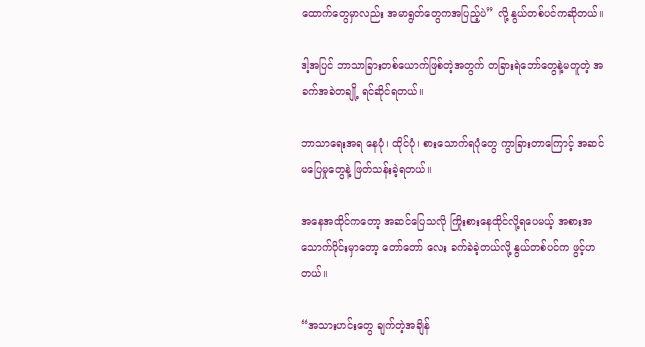ထောက်တွေမှာလည်း အမာရွတ်တွေကအပြည့်ပဲ” လို့ နွယ်တစ်ပင်ကဆိုတယ်။

ဒါ့အပြင် ဘာသာခြားတစ်ယောက်ဖြစ်တဲ့အတွက် တခြားရဲဘော်တွေနဲ့မတူတဲ့ အခက်အခဲတချို့ ရင်ဆိုင်ရတယ်။

ဘာသာရေးအရ နေပုံ၊ ထိုင်ပုံ၊ စားသောက်ရပုံတွေ ကွာခြားတာကြောင့် အဆင်မပြေမှုတွေနဲ့ ဖြတ်သန်းခဲ့ရတယ်။

အနေအထိုင်ကတော့ အဆင်ပြေသလို ကြိုးစားနေထိုင်လို့ရပေမယ့် အစားအသောက်ပိုင်းမှာတော့ တော်တော် လေး ခက်ခဲခဲ့တယ်လို့ နွယ်တစ်ပင်က ဖွင့်ဟတယ်။

“အသားဟင်းတွေ ချက်တဲ့အချိန်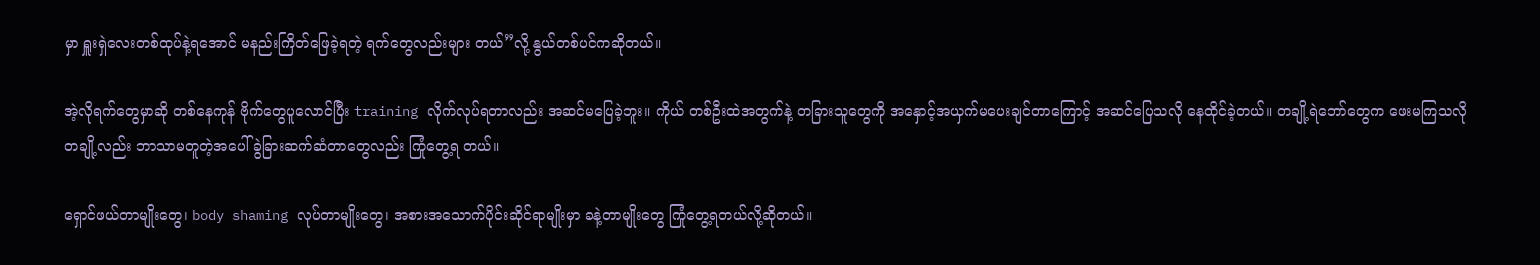မှာ ရှူးရှဲလေးတစ်ထုပ်နဲ့ရအောင် မနည်းကြိတ်ဖြေခဲ့ရတဲ့ ရက်တွေလည်းများ တယ်”လို့ နွယ်တစ်ပင်ကဆိုတယ်။

အဲ့လိုရက်တွေမှာဆို တစ်နေကုန် ဗိုက်တွေပူလောင်ပြီး training လိုက်လုပ်ရတာလည်း အဆင်မပြေခဲ့ဘူး။ ကိုယ် တစ်ဦးထဲအတွက်နဲ့ တခြားသူတွေကို အနှောင့်အယှက်မပေးချင်တာကြောင့် အဆင်ပြေသလို နေထိုင်ခဲ့တယ်။ တချို့ရဲဘော်တွေက ဖေးမကြသလို တချို့လည်း ဘာသာမတူတဲ့အပေါ် ခွဲခြားဆက်ဆံတာတွေလည်း ကြုံတွေ့ရ တယ်။

ရှောင်ဖယ်တာမျိုးတွေ၊ body shaming လုပ်တာမျိုးတွေ၊ အစားအသောက်ပိုင်းဆိုင်ရာမျိုးမှာ ခနဲ့တာမျိုးတွေ ကြုံတွေ့ရတယ်လို့ဆိုတယ်။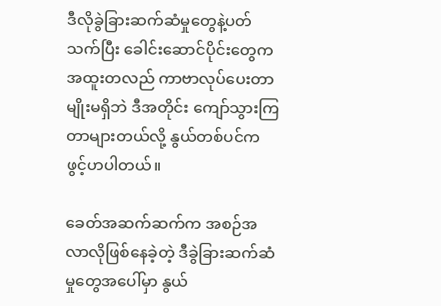ဒီလိုခွဲခြားဆက်ဆံမှုတွေနဲ့ပတ်သက်ပြီး ခေါင်းဆောင်ပိုင်းတွေက အထူးတလည် ကာဗာလုပ်ပေးတာမျိုးမရှိဘဲ ဒီအတိုင်း ကျော်သွားကြတာများတယ်လို့ နွယ်တစ်ပင်က ဖွင့်ဟပါတယ်။

ခေတ်အဆက်ဆက်က အစဉ်အလာလိုဖြစ်နေခဲ့တဲ့ ဒီခွဲခြားဆက်ဆံမှုတွေအပေါ်မှာ နွယ်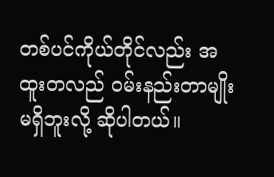တစ်ပင်ကိုယ်တိုင်လည်း အထူးတလည် ဝမ်းနည်းတာမျိုးမရှိဘူးလို့ ဆိုပါတယ်။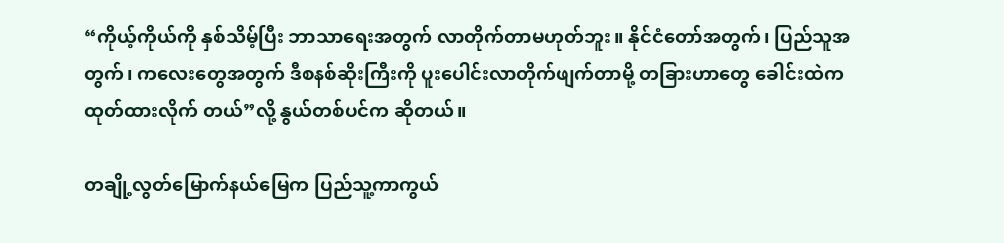“ကိုယ့်ကိုယ်ကို နှစ်သိမ့်ပြီး ဘာသာရေးအတွက် လာတိုက်တာမဟုတ်ဘူး။ နိုင်ငံတော်အတွက်၊ ပြည်သူအတွက်၊ ကလေးတွေအတွက် ဒီစနစ်ဆိုးကြီးကို ပူးပေါင်းလာတိုက်ဖျက်တာမို့ တခြားဟာတွေ ခေါင်းထဲက ထုတ်ထားလိုက် တယ်”လို့ နွယ်တစ်ပင်က ဆိုတယ်။

တချို့လွတ်မြောက်နယ်မြေက ပြည်သူ့ကာကွယ်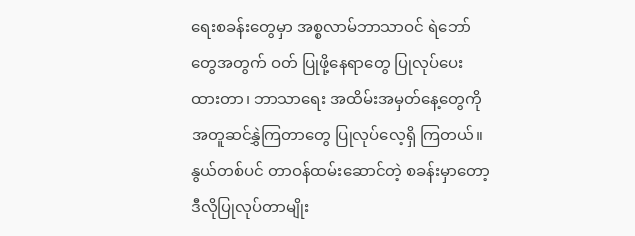ရေးစခန်းတွေမှာ အစ္စလာမ်ဘာသာဝင် ရဲဘော်တွေအတွက် ဝတ် ပြုဖို့နေရာတွေ ပြုလုပ်ပေးထားတာ၊ ဘာသာရေး အထိမ်းအမှတ်နေ့တွေကို အတူဆင်နွှဲကြတာတွေ ပြုလုပ်လေ့ရှိ ကြတယ်။ နွယ်တစ်ပင် တာဝန်ထမ်းဆောင်တဲ့ စခန်းမှာတော့ ဒီလိုပြုလုပ်တာမျိုး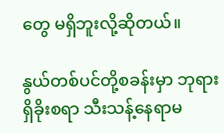တွေ မရှိဘူးလို့ဆိုတယ်။

နွယ်တစ်ပင်တို့စခန်းမှာ ဘုရားရှိခိုးစရာ သီးသန့်နေရာမ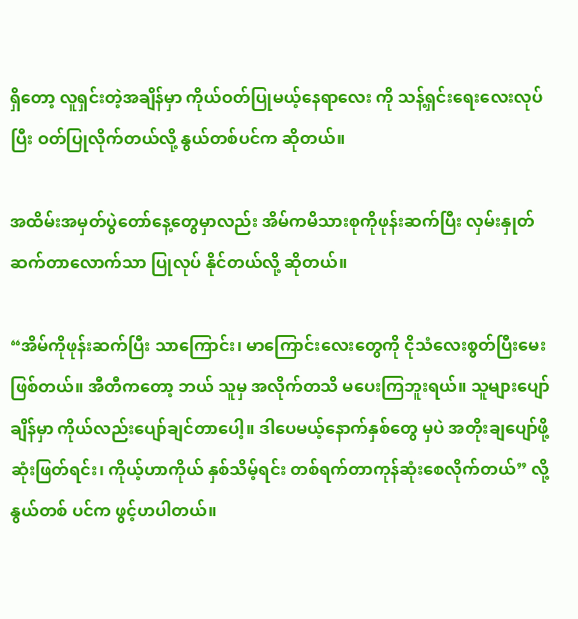ရှိတော့ လူရှင်းတဲ့အချိန်မှာ ကိုယ်ဝတ်ပြုမယ့်နေရာလေး ကို သန့်ရှင်းရေးလေးလုပ်ပြီး ဝတ်ပြုလိုက်တယ်လို့ နွယ်တစ်ပင်က ဆိုတယ်။

အထိမ်းအမှတ်ပွဲတော်နေ့တွေမှာလည်း အိမ်ကမိသားစုကိုဖုန်းဆက်ပြီး လှမ်းနှုတ်ဆက်တာလောက်သာ ပြုလုပ် နိုင်တယ်လို့ ဆိုတယ်။

“အိမ်ကိုဖုန်းဆက်ပြီး သာကြောင်း၊ မာကြောင်းလေးတွေကို ငိုသံလေးစွတ်ပြီးမေးဖြစ်တယ်။ အီတီကတော့ ဘယ် သူမှ အလိုက်တသိ မပေးကြဘူးရယ်။ သူများပျော်ချိန်မှာ ကိုယ်လည်းပျော်ချင်တာပေါ့။ ဒါပေမယ့်နောက်နှစ်တွေ မှပဲ အတိုးချပျော်ဖို့ ဆုံးဖြတ်ရင်း၊ ကိုယ့်ဟာကိုယ် နှစ်သိမ့်ရင်း တစ်ရက်တာကုန်ဆုံးစေလိုက်တယ်” လို့ နွယ်တစ် ပင်က ဖွင့်ဟပါတယ်။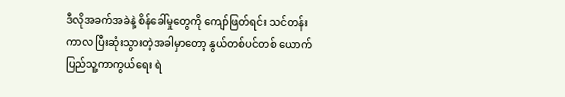ဒီလိုအခက်အခဲနဲ့ စိန်ခေါ်မှုတွေကို ကျော်ဖြတ်ရင်း သင်တန်းကာလ ပြီးဆုံးသွားတဲ့အခါမှာတော့ နွယ်တစ်ပင်တစ် ယောက် ပြည်သူ့ကာကွယ်ရေး ရဲ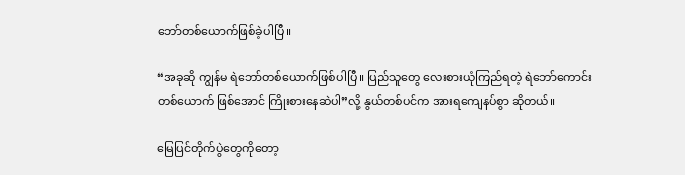ဘော်တစ်ယောက်ဖြစ်ခဲ့ပါပြီ။

“အခုဆို ကျွန်မ ရဲဘော်တစ်ယောက်ဖြစ်ပါပြီ။ ပြည်သူတွေ လေးစားယုံကြည်ရတဲ့ ရဲဘော်ကောင်း တစ်ယောက် ဖြစ်အောင် ကြိုးစားနေဆဲပါ”လို့ နွယ်တစ်ပင်က အားရကျေနပ်စွာ ဆိုတယ်။

မြေပြင်တိုက်ပွဲတွေကိုတော့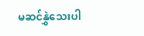မဆင်နွှဲသေးပါ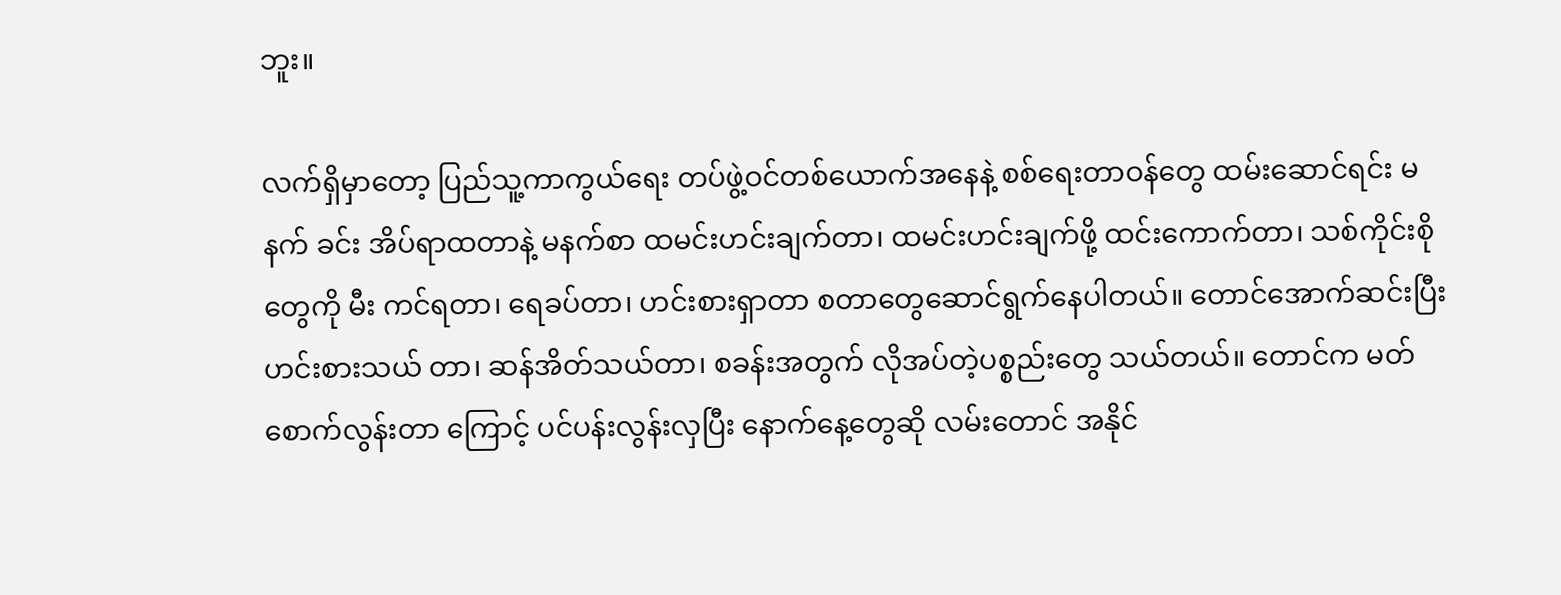ဘူး။

လက်ရှိမှာတော့ ပြည်သူ့ကာကွယ်ရေး တပ်ဖွဲ့ဝင်တစ်ယောက်အနေနဲ့ စစ်ရေးတာဝန်တွေ ထမ်းဆောင်ရင်း မနက် ခင်း အိပ်ရာထတာနဲ့ မနက်စာ ထမင်းဟင်းချက်တာ၊ ထမင်းဟင်းချက်ဖို့ ထင်းကောက်တာ၊ သစ်ကိုင်းစိုတွေကို မီး ကင်ရတာ၊ ရေခပ်တာ၊ ဟင်းစားရှာတာ စတာတွေဆောင်ရွက်နေပါတယ်။ တောင်အောက်ဆင်းပြီး ဟင်းစားသယ် တာ၊ ဆန်အိတ်သယ်တာ၊ စခန်းအတွက် လိုအပ်တဲ့ပစ္စည်းတွေ သယ်တယ်။ တောင်က မတ်စောက်လွန်းတာ ကြောင့် ပင်ပန်းလွန်းလှပြီး နောက်နေ့တွေဆို လမ်းတောင် အနိုင်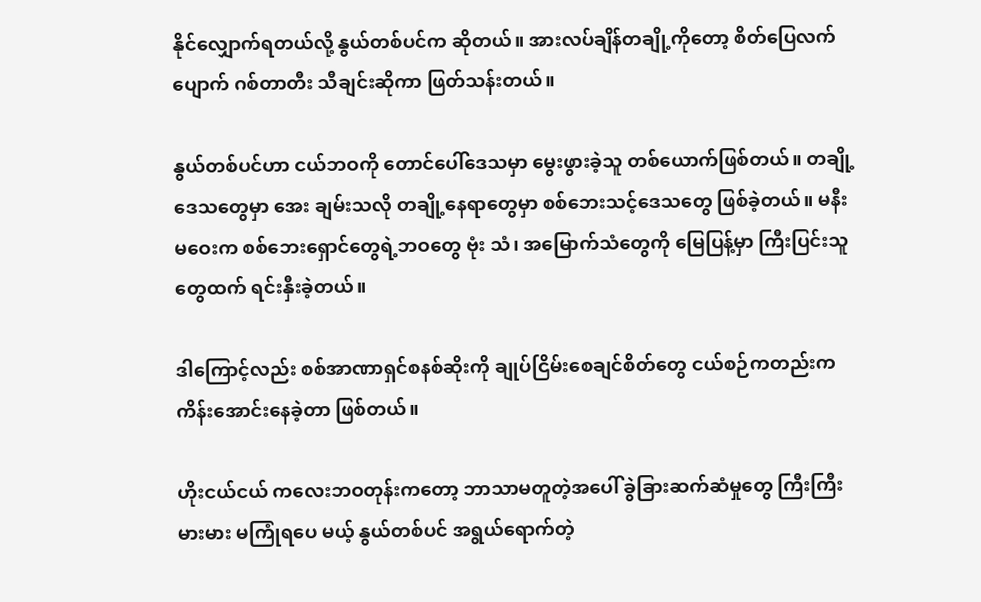နိုင်လျှောက်ရတယ်လို့ နွယ်တစ်ပင်က ဆိုတယ်။ အားလပ်ချိန်တချို့ကိုတော့ စိတ်ပြေလက်ပျောက် ဂစ်တာတီး သီချင်းဆိုကာ ဖြတ်သန်းတယ်။

နွယ်တစ်ပင်ဟာ ငယ်ဘဝကို တောင်ပေါ်ဒေသမှာ မွေးဖွားခဲ့သူ တစ်ယောက်ဖြစ်တယ်။ တချို့ဒေသတွေမှာ အေး ချမ်းသလို တချို့နေရာတွေမှာ စစ်ဘေးသင့်ဒေသတွေ ဖြစ်ခဲ့တယ်။ မနီးမဝေးက စစ်ဘေးရှောင်တွေရဲ့ဘဝတွေ ဗုံး သံ၊ အမြောက်သံတွေကို မြေပြန့်မှာ ကြီးပြင်းသူတွေထက် ရင်းနှီးခဲ့တယ်။

ဒါကြောင့်လည်း စစ်အာဏာရှင်စနစ်ဆိုးကို ချုပ်ငြိမ်းစေချင်စိတ်တွေ ငယ်စဉ်ကတည်းက ကိန်းအောင်းနေခဲ့တာ ဖြစ်တယ်။

ဟိုးငယ်ငယ် ကလေးဘဝတုန်းကတော့ ဘာသာမတူတဲ့အပေါ် ခွဲခြားဆက်ဆံမှုတွေ ကြီးကြီးမားမား မကြုံရပေ မယ့် နွယ်တစ်ပင် အရွယ်ရောက်တဲ့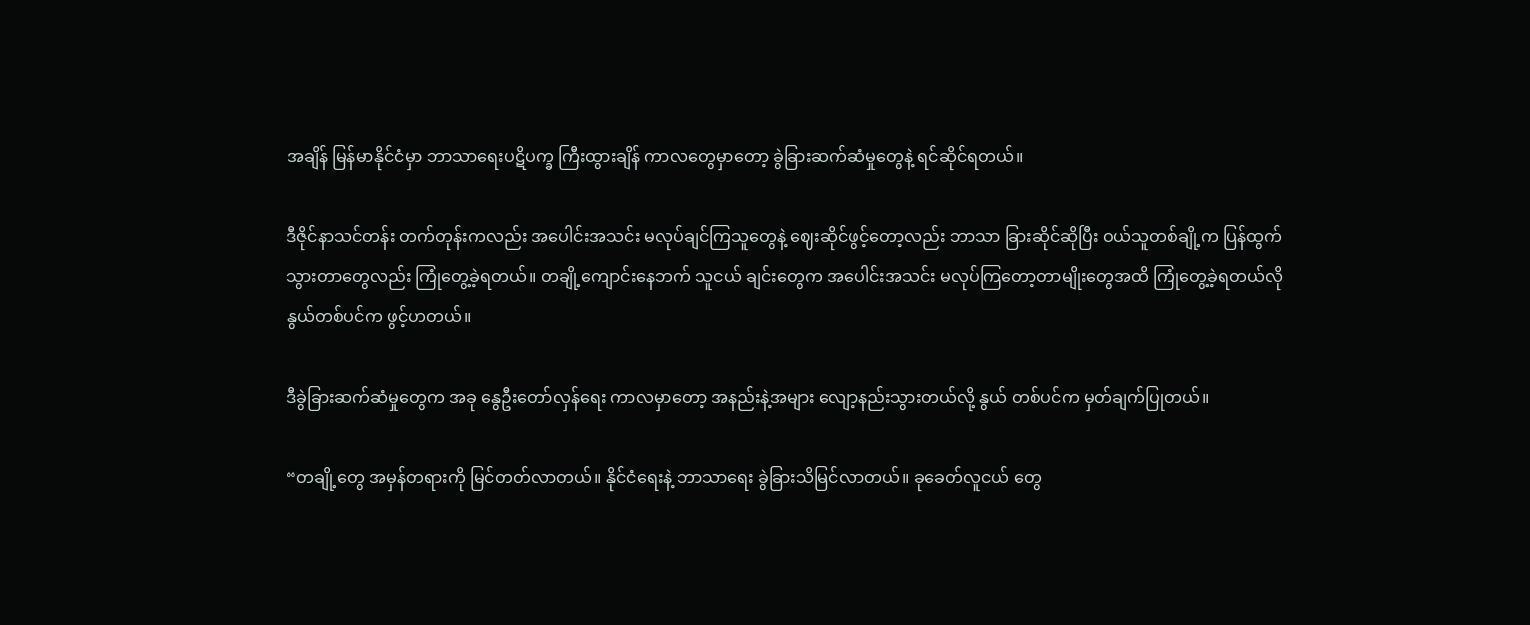အချိန် မြန်မာနိုင်ငံမှာ ဘာသာရေးပဋိပက္ခ ကြီးထွားချိန် ကာလတွေမှာတော့ ခွဲခြားဆက်ဆံမှုတွေနဲ့ ရင်ဆိုင်ရတယ်။

ဒီဇိုင်နာသင်တန်း တက်တုန်းကလည်း အပေါင်းအသင်း မလုပ်ချင်ကြသူတွေနဲ့ ဈေးဆိုင်ဖွင့်တော့လည်း ဘာသာ ခြားဆိုင်ဆိုပြီး ဝယ်သူတစ်ချို့က ပြန်ထွက်သွားတာတွေလည်း ကြုံတွေ့ခဲ့ရတယ်။ တချို့ကျောင်းနေဘက် သူငယ် ချင်းတွေက အပေါင်းအသင်း မလုပ်ကြတော့တာမျိုးတွေအထိ ကြုံတွေ့ခဲ့ရတယ်လို နွယ်တစ်ပင်က ဖွင့်ဟတယ်။

ဒီခွဲခြားဆက်ဆံမှုတွေက အခု နွေဦးတော်လှန်ရေး ကာလမှာတော့ အနည်းနဲ့အများ လျော့နည်းသွားတယ်လို့ နွယ် တစ်ပင်က မှတ်ချက်ပြုတယ်။

“တချို့တွေ အမှန်တရားကို မြင်တတ်လာတယ်။ နိုင်ငံရေးနဲ့ ဘာသာရေး ခွဲခြားသိမြင်လာတယ်။ ခုခေတ်လူငယ် တွေ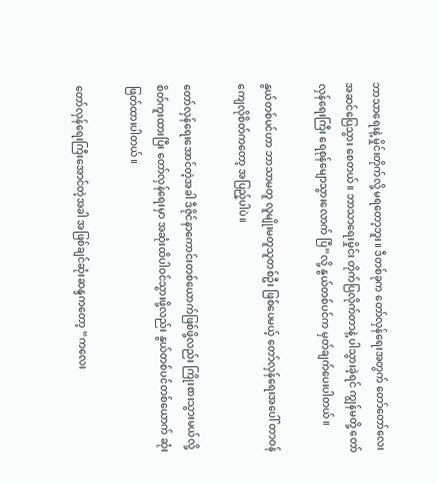ဘာသာရေးနဲ့ မှိုင်းတိုက်လို့ မရတော့ဘူး။ ဒီတစ်ခုက တော်လှန်ရေးအတွက် တော်တော်လေး အဆင်ပြေသွား စေတယ်။ ဘာသာရေးမှိုင်း တိုက်ပြလိုက်တာနဲ့ ပါသွားခဲ့ရင် ကျွန်မတို့ တော်လှန်ရေးကြီး ရေစုန်မျောသွားလောက် ပြီ”လို့ နွယ်တစ်ပင်က မှတ်ချက်ပေးပါတယ်။

နွယ်တစ်ပင်ဟာ ဘာသာမတူ လူမျိုးမတူသူတစ်ဦး ဖြစ်ပေမယ့် တော်လှန်ရေးအပေါ် တာဝန်ကျေလိုစိတ်ကတော့ အပြည့်ပါပဲ။

တော်လှန်ရေးအောင်တဲ့အခါ ဒီဇိုင်နာကောင်းတစ်ယောက်ဖြစ်ဖို့လည်း ကြိုးစားသွားမယ်လို့ စိတ်ကူးထားပြီး တော်လှန်ရေးမှာ အဆုံးထိပါဝင်သွားဖို့လည်း နွယ်တစ်ပင်တစ်ယောက် ဆုံးဖြတ်ထားပါတယ်။

တော်လှန်ရေးကြီးအောင်တဲ့အခါ အဖြစ်ချင်ဆုံးဆန္ဒကတော့ “ကလေး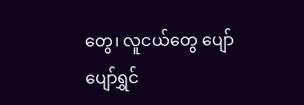တွေ၊ လူငယ်တွေ ပျော်ပျော်ရွှင်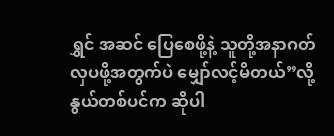ရွှင် အဆင် ပြေစေဖို့နဲ့ သူတို့အနာဂတ် လှပဖို့အတွက်ပဲ မျှော်လင့်မိတယ်”လို့ နွယ်တစ်ပင်က ဆိုပါ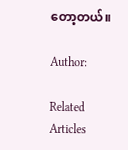တော့တယ်။

Author:

Related Articles